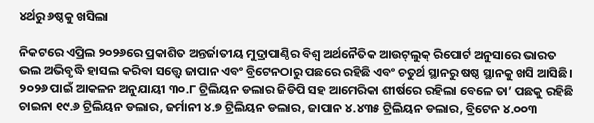୪ର୍ଥରୁ ୬ଷ୍ଠକୁ ଖସିଲା

ନିକଟରେ ଏପ୍ରିଲ ୨୦୨୬ରେ ପ୍ରକାଶିତ ଅନ୍ତର୍ଜାତୀୟ ମୁଦ୍ରାପାଣ୍ଠିର ବିଶ୍ୱ ଅର୍ଥନୈତିକ ଆଉଟ୍‌ଲୁକ୍‌ ରିପୋର୍ଟ ଅନୁସାରେ ଭାରତ ଭଲ ଅଭିବୃଦ୍ଧି ହାସଲ କରିବା ସତ୍ତ୍ୱେ ଜାପାନ ଏବଂ ବ୍ରିଟେନଠାରୁ ପଛରେ ରହିଛି ଏବଂ ଚତୁର୍ଥ ସ୍ଥାନରୁ ଷଷ୍ଠ ସ୍ଥାନକୁ ଖସି ଆସିଛି। ୨୦୨୬ ପାଇଁ ଆକଳନ ଅନୁଯାୟୀ ୩୦.୮ ଟ୍ରିଲିୟନ ଡଲାର ଜିଡିପି ସହ ଆମେରିକା ଶୀର୍ଷରେ ରହିଲା ବେଳେ ତା’ ପଛକୁ ରହିଛି ଚାଇନା ୧୯.୬ ଟ୍ରିଲିୟନ ଡଲାର, ଜର୍ମାନୀ ୪.୭ ଟ୍ରିଲିୟନ ଡଲାର, ଜାପାନ ୪.୪୩୫ ଟ୍ରିଲିୟନ ଡଲାର, ବ୍ରିଟେନ ୪.୦୦୩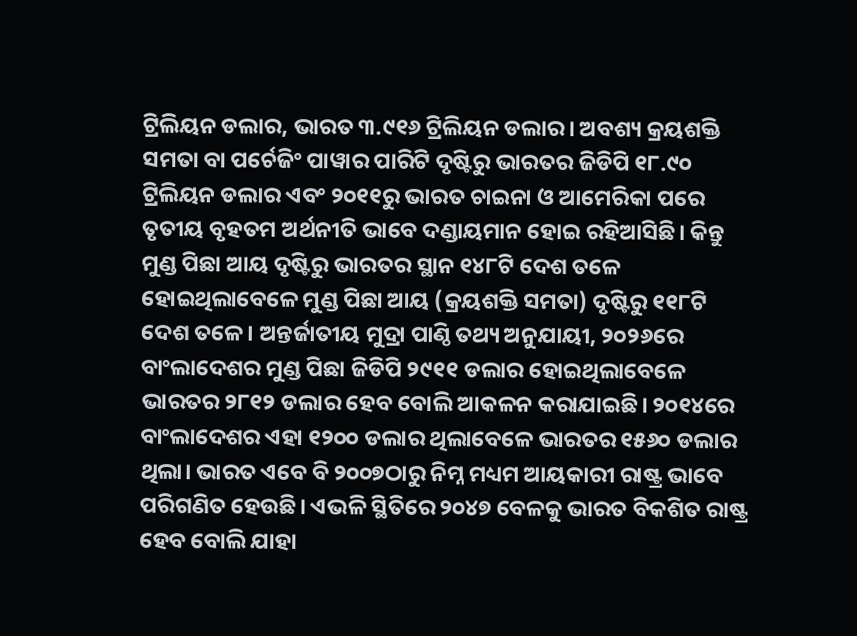ଟ୍ରିଲିୟନ ଡଲାର, ଭାରତ ୩.୯୧୬ ଟ୍ରିଲିୟନ ଡଲାର। ଅବଶ୍ୟ କ୍ରୟଶକ୍ତି ସମତା ବା ପର୍ଚେଜିଂ ପାୱାର ପାରିଟି ଦୃଷ୍ଟିରୁ ଭାରତର ଜିଡିପି ୧୮.୯୦ ଟ୍ରିଲିୟନ ଡଲାର ଏବଂ ୨୦୧୧ରୁ ଭାରତ ଚାଇନା ଓ ଆମେରିକା ପରେ ତୃତୀୟ ବୃହତମ ଅର୍ଥନୀତି ଭାବେ ଦଣ୍ଡାୟମାନ ହୋଇ ରହିଆସିଛି। କିନ୍ତୁ ମୁଣ୍ଡ ପିଛା ଆୟ ଦୃଷ୍ଟିରୁ ଭାରତର ସ୍ଥାନ ୧୪୮ଟି ଦେଶ ତଳେ ହୋଇଥିଲାବେଳେ ମୁଣ୍ଡ ପିଛା ଆୟ (କ୍ରୟଶକ୍ତି ସମତା) ଦୃଷ୍ଟିରୁ ୧୧୮ଟି ଦେଶ ତଳେ। ଅନ୍ତର୍ଜାତୀୟ ମୁଦ୍ରା ପାଣ୍ଠି ତଥ୍ୟ ଅନୁଯାୟୀ, ୨୦୨୬ରେ ବାଂଲାଦେଶର ମୁଣ୍ଡ ପିଛା ଜିଡିପି ୨୯୧୧ ଡଲାର ହୋଇଥିଲାବେଳେ ଭାରତର ୨୮୧୨ ଡଲାର ହେବ ବୋଲି ଆକଳନ କରାଯାଇଛି। ୨୦୧୪ରେ ବାଂଲାଦେଶର ଏହା ୧୨୦୦ ଡଲାର ଥିଲାବେଳେ ଭାରତର ୧୫୬୦ ଡଲାର ଥିଲା। ଭାରତ ଏବେ ବି ୨୦୦୭ଠାରୁ ନିମ୍ନ ମଧ୍ୟମ ଆୟକାରୀ ରାଷ୍ଟ୍ର ଭାବେ ପରିଗଣିତ ହେଉଛି। ଏଭଳି ସ୍ଥିତିରେ ୨୦୪୭ ବେଳକୁ ଭାରତ ବିକଶିତ ରାଷ୍ଟ୍ର ହେବ ବୋଲି ଯାହା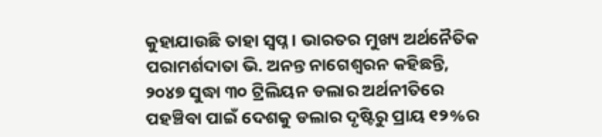କୁହାଯାଉଛି ତାହା ସ୍ବପ୍ନ । ଭାରତର ମୁଖ୍ୟ ଅର୍ଥନୈତିକ ପରାମର୍ଶଦାତା ଭି. ଅନନ୍ତ ନାଗେଶ୍ୱରନ କହିଛନ୍ତି, ୨୦୪୭ ସୁଦ୍ଧା ୩୦ ଟ୍ରିଲିୟନ ଡଲାର ଅର୍ଥନୀତିରେ ପହଞ୍ଚିବା ପାଇଁ ଦେଶକୁ ଡଲାର ଦୃଷ୍ଟିରୁ ପ୍ରାୟ ୧୨%ର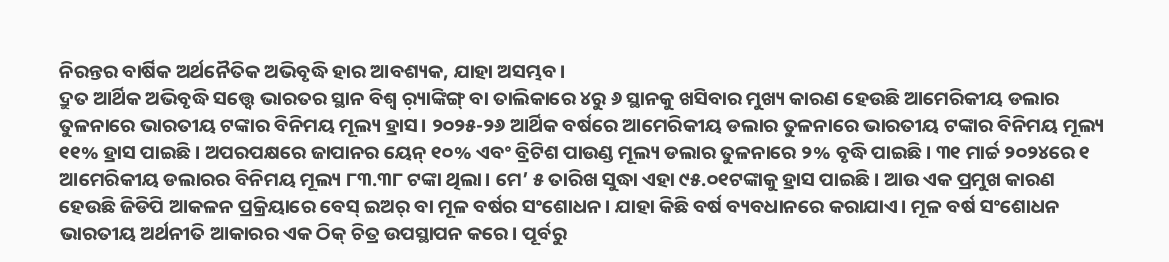ନିରନ୍ତର ବାର୍ଷିକ ଅର୍ଥନୈତିକ ଅଭିବୃଦ୍ଧି ହାର ଆବଶ୍ୟକ, ଯାହା ଅସମ୍ଭବ।
ଦ୍ରୁତ ଆର୍ଥିକ ଅଭିବୃଦ୍ଧି ସତ୍ତ୍ୱେ ଭାରତର ସ୍ଥାନ ବିଶ୍ବ ର଼୍ୟାଙ୍କିଙ୍ଗ୍‌ ବା ତାଲିକାରେ ୪ରୁ ୬ ସ୍ଥାନକୁ ଖସିବାର ମୁଖ୍ୟ କାରଣ ହେଉଛି ଆମେରିକୀୟ ଡଲାର ତୁଳନାରେ ଭାରତୀୟ ଟଙ୍କାର ବିନିମୟ ମୂଲ୍ୟ ହ୍ରାସ। ୨୦୨୫-୨୬ ଆର୍ଥିକ ବର୍ଷରେ ଆମେରିକୀୟ ଡଲାର ତୁଳନାରେ ଭାରତୀୟ ଟଙ୍କାର ବିନିମୟ ମୂଲ୍ୟ ୧୧% ହ୍ରାସ ପାଇଛି। ଅପରପକ୍ଷରେ ଜାପାନର ୟେନ୍‌ ୧୦% ଏବଂ ବ୍ରିଟିଶ ପାଉଣ୍ଡ ମୂଲ୍ୟ ଡଲାର ତୁଳନାରେ ୨% ବୃଦ୍ଧି ପାଇଛି। ୩୧ ମାର୍ଚ୍ଚ ୨୦୨୪ରେ ୧ ଆମେରିକୀୟ ଡଲାରର ବିନିମୟ ମୂଲ୍ୟ ୮୩.୩୮ ଟଙ୍କା ଥିଲା। ମେ’ ୫ ତାରିଖ ସୁଦ୍ଧା ଏହା ୯୫.୦୧ଟଙ୍କାକୁ ହ୍ରାସ ପାଇଛି। ଆଉ ଏକ ପ୍ରମୁଖ କାରଣ ହେଉଛି ଜିଡିପି ଆକଳନ ପ୍ରକ୍ରିୟାରେ ବେସ୍‌ ଇଅର୍‌ ବା ମୂଳ ବର୍ଷର ସଂଶୋଧନ। ଯାହା କିଛି ବର୍ଷ ବ୍ୟବଧାନରେ କରାଯାଏ। ମୂଳ ବର୍ଷ ସଂଶୋଧନ ଭାରତୀୟ ଅର୍ଥନୀତି ଆକାରର ଏକ ଠିକ୍‌ ଚିତ୍ର ଉପସ୍ଥାପନ କରେ। ପୂର୍ବରୁ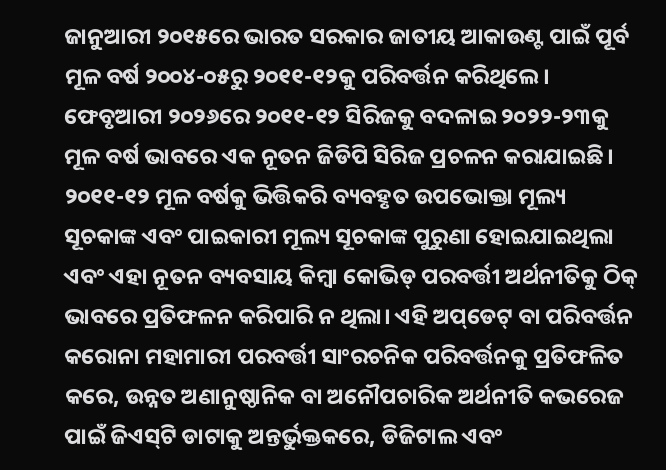ଜାନୁଆରୀ ୨୦୧୫ରେ ଭାରତ ସରକାର ଜାତୀୟ ଆକାଉଣ୍ଟ ପାଇଁ ପୂର୍ବ ମୂଳ ବର୍ଷ ୨୦୦୪-୦୫ରୁ ୨୦୧୧-୧୨କୁ ପରିବର୍ତ୍ତନ କରିଥିଲେ। ଫେବୃଆରୀ ୨୦୨୬ରେ ୨୦୧୧-୧୨ ସିରିଜକୁ ବଦଳାଇ ୨୦୨୨-୨୩କୁ ମୂଳ ବର୍ଷ ଭାବରେ ଏକ ନୂତନ ଜିଡିପି ସିରିଜ ପ୍ରଚଳନ କରାଯାଇଛି। ୨୦୧୧-୧୨ ମୂଳ ବର୍ଷକୁ ଭିତ୍ତିକରି ବ୍ୟବହୃତ ଉପଭୋକ୍ତା ମୂଲ୍ୟ ସୂଚକାଙ୍କ ଏବଂ ପାଇକାରୀ ମୂଲ୍ୟ ସୂଚକାଙ୍କ ପୁରୁଣା ହୋଇଯାଇଥିଲା ଏବଂ ଏହା ନୂତନ ବ୍ୟବସାୟ କିମ୍ବା କୋଭିଡ୍‌ ପରବର୍ତ୍ତୀ ଅର୍ଥନୀତିକୁ ଠିକ୍‌ ଭାବରେ ପ୍ରତିଫଳନ କରିପାରି ନ ଥିଲା। ଏହି ଅପ୍‌ଡେଟ୍‌ ବା ପରିବର୍ତ୍ତନ କରୋନା ମହାମାରୀ ପରବର୍ତ୍ତୀ ସାଂରଚନିକ ପରିବର୍ତ୍ତନକୁ ପ୍ରତିଫଳିତ କରେ, ଉନ୍ନତ ଅଣାନୁଷ୍ଠାନିକ ବା ଅନୌପଚାରିକ ଅର୍ଥନୀତି କଭରେଜ ପାଇଁ ଜିଏସ୍‌ଟି ଡାଟାକୁ ଅନ୍ତର୍ଭୁକ୍ତକରେ, ଡିଜିଟାଲ ଏବଂ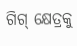ଗିଗ୍‌ କ୍ଷେତ୍ରକୁ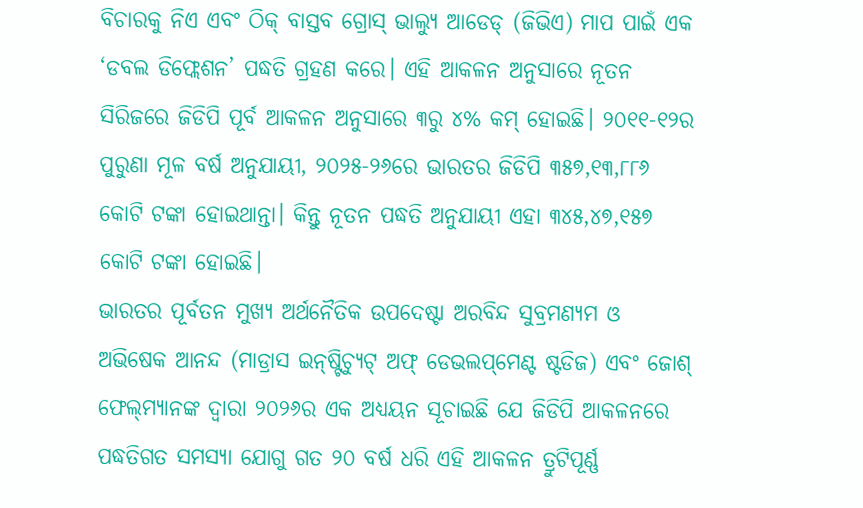ବିଚାରକୁ ନିଏ ଏବଂ ଠିକ୍‌ ବାସ୍ତବ ଗ୍ରୋସ୍‌ ଭାଲ୍ୟୁ ଆଡେଡ୍‌ (ଜିଭିଏ) ମାପ ପାଇଁ ଏକ ‘ଡବଲ ଡିଫ୍ଲେଶନ’ ପଦ୍ଧତି ଗ୍ରହଣ କରେ। ଏହି ଆକଳନ ଅନୁସାରେ ନୂତନ ସିରିଜରେ ଜିଡିପି ପୂର୍ବ ଆକଳନ ଅନୁସାରେ ୩ରୁ ୪% କମ୍‌ ହୋଇଛି। ୨୦୧୧-୧୨ର ପୁରୁଣା ମୂଳ ବର୍ଷ ଅନୁଯାୟୀ, ୨୦୨୫-୨୬ରେ ଭାରତର ଜିଡିପି ୩୫୭,୧୩,୮୮୬ କୋଟି ଟଙ୍କା ହୋଇଥାନ୍ତା। କିନ୍ତୁ ନୂତନ ପଦ୍ଧତି ଅନୁଯାୟୀ ଏହା ୩୪୫,୪୭,୧୫୭ କୋଟି ଟଙ୍କା ହୋଇଛି।
ଭାରତର ପୂର୍ବତନ ମୁଖ୍ୟ ଅର୍ଥନୈତିକ ଉପଦେଷ୍ଟା ଅରବିନ୍ଦ ସୁବ୍ରମଣ୍ୟମ ଓ ଅଭିଷେକ ଆନନ୍ଦ (ମାଡ୍ରାସ ଇନ୍‌ଷ୍ଟିଚ୍ୟୁଟ୍‌ ଅଫ୍‌ ଡେଭଲପ୍‌ମେଣ୍ଟ ଷ୍ଟଡିଜ) ଏବଂ ଜୋଶ୍‌ ଫେଲ୍‌ମ୍ୟାନଙ୍କ ଦ୍ୱାରା ୨୦୨୬ର ଏକ ଅଧ୍ୟୟନ ସୂଚାଇଛି ଯେ ଜିଡିପି ଆକଳନରେ ପଦ୍ଧତିଗତ ସମସ୍ୟା ଯୋଗୁ ଗତ ୨୦ ବର୍ଷ ଧରି ଏହି ଆକଳନ ତ୍ରୁଟିପୂର୍ଣ୍ଣ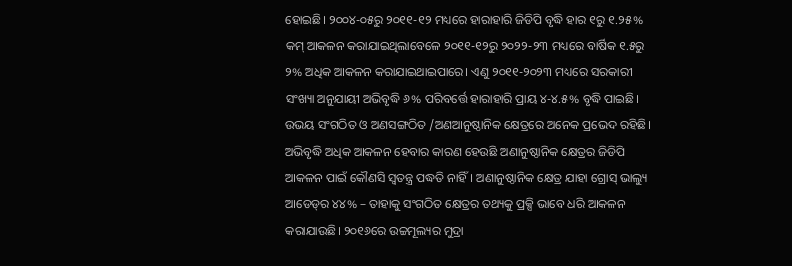ହୋଇଛି। ୨୦୦୪-୦୫ରୁ ୨୦୧୧-୧୨ ମଧ୍ୟରେ ହାରାହାରି ଜିଡିପି ବୃଦ୍ଧି ହାର ୧ରୁ ୧.୨୫% କମ୍‌ ଆକଳନ କରାଯାଇଥିଲାବେଳେ ୨୦୧୧-୧୨ରୁ ୨୦୨୨-୨୩ ମଧ୍ୟରେ ବାର୍ଷିକ ୧.୫ରୁ ୨% ଅଧିକ ଆକଳନ କରାଯାଇଥାଇପାରେ। ଏଣୁ ୨୦୧୧-୨୦୨୩ ମଧ୍ୟରେ ସରକାରୀ ସଂଖ୍ୟା ଅନୁଯାୟୀ ଅଭିବୃଦ୍ଧି ୬% ପରିବର୍ତ୍ତେ ହାରାହାରି ପ୍ରାୟ ୪-୪.୫% ବୃଦ୍ଧି ପାଇଛି। ଉଭୟ ସଂଗଠିତ ଓ ଅଣସଙ୍ଗଠିତ /ଅଣଆନୁଷ୍ଠାନିକ କ୍ଷେତ୍ରରେ ଅନେକ ପ୍ରଭେଦ ରହିଛି। ଅଭିବୃଦ୍ଧି ଅଧିକ ଆକଳନ ହେବାର କାରଣ ହେଉଛି ଅଣାନୁଷ୍ଠାନିକ କ୍ଷେତ୍ରର ଜିଡିପି ଆକଳନ ପାଇଁ କୌଣସି ସ୍ବତନ୍ତ୍ର ପଦ୍ଧତି ନାହିଁ। ଅଣାନୁଷ୍ଠାନିକ କ୍ଷେତ୍ର ଯାହା ଗ୍ରୋସ୍‌ ଭାଲ୍ୟୁ ଆଡେଡ୍‌ର ୪୪% – ତାହାକୁ ସଂଗଠିତ କ୍ଷେତ୍ରର ତଥ୍ୟକୁ ପ୍ରକ୍ସି ଭାବେ ଧରି ଆକଳନ କରାଯାଉଛି। ୨୦୧୬ରେ ଉଚ୍ଚମୂଲ୍ୟର ମୁଦ୍ରା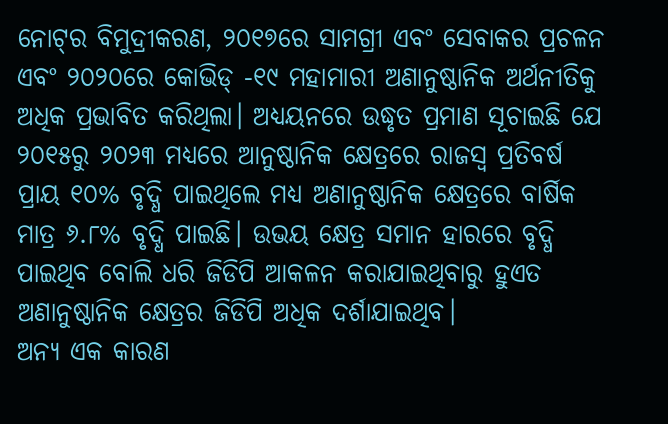ନୋଟ୍‌ର ବିମୁଦ୍ରୀକରଣ, ୨୦୧୭ରେ ସାମଗ୍ରୀ ଏବଂ ସେବାକର ପ୍ରଚଳନ ଏବଂ ୨୦୨୦ରେ କୋଭିଡ୍‌ -୧୯ ମହାମାରୀ ଅଣାନୁଷ୍ଠାନିକ ଅର୍ଥନୀତିକୁ ଅଧିକ ପ୍ରଭାବିତ କରିଥିଲା। ଅଧ୍ୟୟନରେ ଉଦ୍ଧୃତ ପ୍ରମାଣ ସୂଚାଇଛି ଯେ ୨୦୧୫ରୁ ୨୦୨୩ ମଧ୍ୟରେ ଆନୁଷ୍ଠାନିକ କ୍ଷେତ୍ରରେ ରାଜସ୍ବ ପ୍ରତିବର୍ଷ ପ୍ରାୟ ୧୦% ବୃଦ୍ଧି ପାଇଥିଲେ ମଧ୍ୟ ଅଣାନୁଷ୍ଠାନିକ କ୍ଷେତ୍ରରେ ବାର୍ଷିକ ମାତ୍ର ୬.୮% ବୃଦ୍ଧି ପାଇଛି। ଉଭୟ କ୍ଷେତ୍ର ସମାନ ହାରରେ ବୃଦ୍ଧି ପାଇଥିବ ବୋଲି ଧରି ଜିଡିପି ଆକଳନ କରାଯାଇଥିବାରୁ ହୁଏତ ଅଣାନୁଷ୍ଠାନିକ କ୍ଷେତ୍ରର ଜିଡିପି ଅଧିକ ଦର୍ଶାଯାଇଥିବ।
ଅନ୍ୟ ଏକ କାରଣ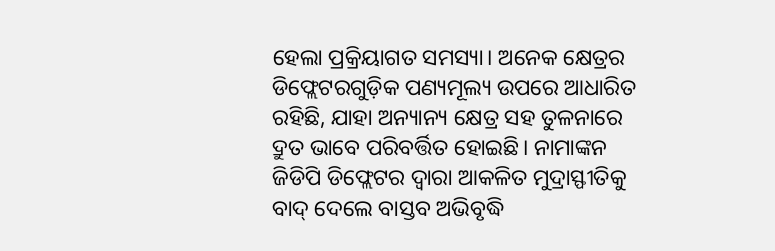ହେଲା ପ୍ରକ୍ରିୟାଗତ ସମସ୍ୟା। ଅନେକ କ୍ଷେତ୍ରର ଡିଫ୍ଲେଟରଗୁଡ଼ିକ ପଣ୍ୟମୂଲ୍ୟ ଉପରେ ଆଧାରିତ ରହିଛି, ଯାହା ଅନ୍ୟାନ୍ୟ କ୍ଷେତ୍ର ସହ ତୁଳନାରେ ଦ୍ରୁତ ଭାବେ ପରିବର୍ତ୍ତିତ ହୋଇଛି। ନାମାଙ୍କନ ଜିଡିପି ଡିଫ୍ଲେଟର ଦ୍ୱାରା ଆକଳିତ ମୁଦ୍ରାସ୍ଫୀତିକୁ ବାଦ୍‌ ଦେଲେ ବାସ୍ତବ ଅଭିବୃଦ୍ଧି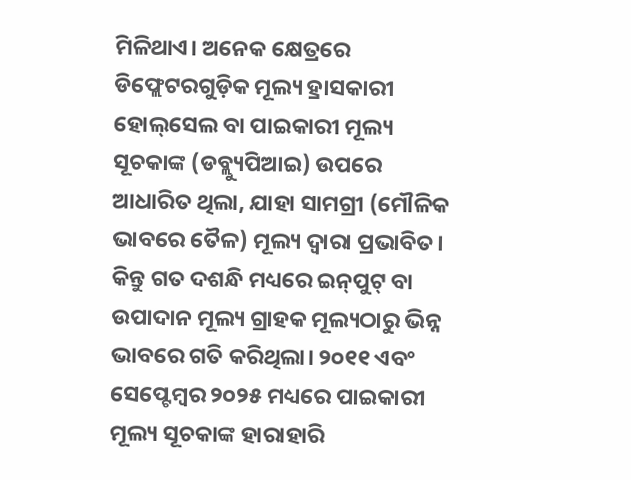ମିଳିଥାଏ। ଅନେକ କ୍ଷେତ୍ରରେ ଡିଫ୍ଲେଟରଗୁଡ଼ିକ ମୂଲ୍ୟ ହ୍ରାସକାରୀ ହୋଲ୍‌ସେଲ ବା ପାଇକାରୀ ମୂଲ୍ୟ ସୂଚକାଙ୍କ (ଡବ୍ଲ୍ୟୁପିଆଇ) ଉପରେ ଆଧାରିତ ଥିଲା, ଯାହା ସାମଗ୍ରୀ (ମୌଳିକ ଭାବରେ ତୈଳ) ମୂଲ୍ୟ ଦ୍ୱାରା ପ୍ରଭାବିତ। କିନ୍ତୁ ଗତ ଦଶନ୍ଧି ମଧ୍ୟରେ ଇନ୍‌ପୁଟ୍‌ ବା ଉପାଦାନ ମୂଲ୍ୟ ଗ୍ରାହକ ମୂଲ୍ୟଠାରୁ ଭିନ୍ନ ଭାବରେ ଗତି କରିଥିଲା। ୨୦୧୧ ଏବଂ ସେପ୍ଟେମ୍ବର ୨୦୨୫ ମଧ୍ୟରେ ପାଇକାରୀ ମୂଲ୍ୟ ସୂଚକାଙ୍କ ହାରାହାରି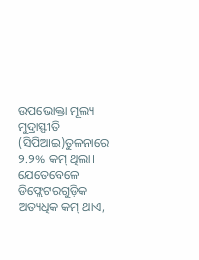ଉପଭୋକ୍ତା ମୂଲ୍ୟ ମୁଦ୍ରାସ୍ଫୀତି (ସିପିଆଇ)ତୁଳନାରେ ୨.୨% କମ୍‌ ଥିଲା। ଯେତେବେଳେ ଡିଫ୍ଲେଟରଗୁଡ଼ିକ ଅତ୍ୟଧିକ କମ୍‌ ଥାଏ,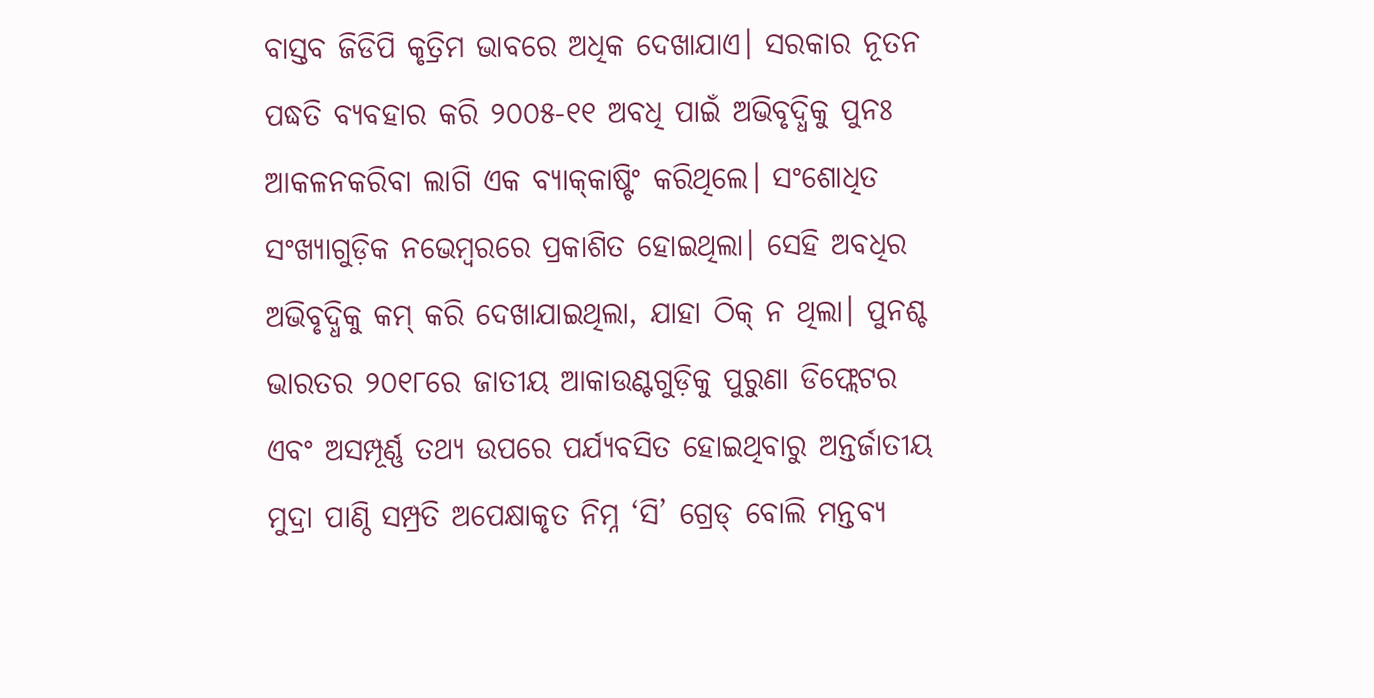ବାସ୍ତବ ଜିଡିପି କୃତ୍ରିମ ଭାବରେ ଅଧିକ ଦେଖାଯାଏ। ସରକାର ନୂତନ ପଦ୍ଧତି ବ୍ୟବହାର କରି ୨୦୦୫-୧୧ ଅବଧି ପାଇଁ ଅଭିବୃଦ୍ଧିକୁ ପୁନଃ ଆକଳନକରିବା ଲାଗି ଏକ ବ୍ୟାକ୍‌କାଷ୍ଟିଂ କରିଥିଲେ। ସଂଶୋଧିତ ସଂଖ୍ୟାଗୁଡ଼ିକ ନଭେମ୍ବରରେ ପ୍ରକାଶିତ ହୋଇଥିଲା। ସେହି ଅବଧିର ଅଭିବୃଦ୍ଧିକୁ କମ୍‌ କରି ଦେଖାଯାଇଥିଲା, ଯାହା ଠିକ୍‌ ନ ଥିଲା। ପୁନଶ୍ଚ ଭାରତର ୨୦୧୮ରେ ଜାତୀୟ ଆକାଉଣ୍ଟଗୁଡ଼ିକୁ ପୁରୁଣା ଡିଫ୍ଲେଟର ଏବଂ ଅସମ୍ପୂର୍ଣ୍ଣ ତଥ୍ୟ ଉପରେ ପର୍ଯ୍ୟବସିତ ହୋଇଥିବାରୁ ଅନ୍ତର୍ଜାତୀୟ ମୁଦ୍ରା ପାଣ୍ଠି ସମ୍ପ୍ରତି ଅପେକ୍ଷାକୃତ ନିମ୍ନ ‘ସି’ ଗ୍ରେଡ୍‌ ବୋଲି ମନ୍ତବ୍ୟ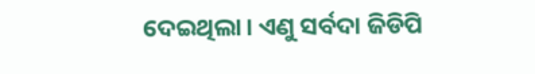ଦେଇଥିଲା। ଏଣୁ ସର୍ବଦା ଜିଡିପି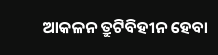ଆକଳନ ତ୍ରୁଟିବିହୀନ ହେବା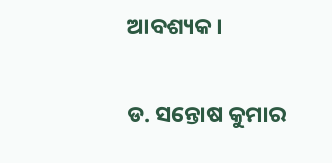ଆବଶ୍ୟକ।

ଡ. ସନ୍ତୋଷ କୁମାର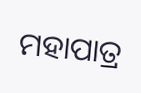ମହାପାତ୍ର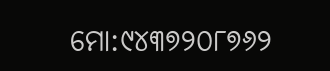ମୋ:୯୪୩୭୨୦୮୭୬୨